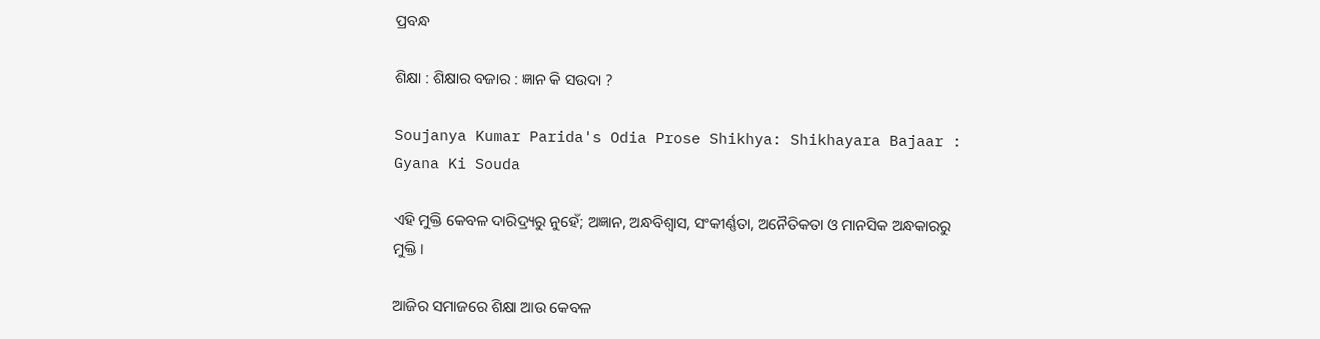ପ୍ରବନ୍ଧ

ଶିକ୍ଷା : ଶିକ୍ଷାର ବଜାର : ଜ୍ଞାନ କି ସଉଦା ?

Soujanya Kumar Parida's Odia Prose Shikhya: Shikhayara Bajaar : Gyana Ki Souda

ଏହି ମୁକ୍ତି କେବଳ ଦାରିଦ୍ର୍ୟରୁ ନୁହେଁ; ଅଜ୍ଞାନ, ଅନ୍ଧବିଶ୍ୱାସ, ସଂକୀର୍ଣ୍ଣତା, ଅନୈତିକତା ଓ ମାନସିକ ଅନ୍ଧକାରରୁ ମୁକ୍ତି ।

ଆଜିର ସମାଜରେ ଶିକ୍ଷା ଆଉ କେବଳ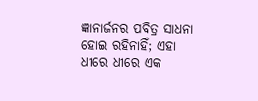ଜ୍ଞାନାର୍ଜନର ପବିତ୍ର ସାଧନା ହୋଇ ରହିନାହିଁ; ଏହା ଧୀରେ ଧୀରେ ଏକ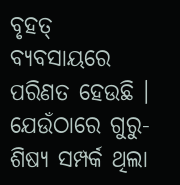ବୃହତ୍ ବ୍ୟବସାୟରେ ପରିଣତ ହେଉଛି । ଯେଉଁଠାରେ ଗୁରୁ-ଶିଷ୍ୟ ସମ୍ପର୍କ ଥିଲା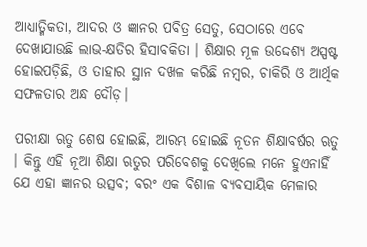ଆଧ୍ୟାତ୍ମିକତା, ଆଦର ଓ ଜ୍ଞାନର ପବିତ୍ର ସେତୁ, ସେଠାରେ ଏବେ ଦେଖାଯାଉଛି ଲାଭ-କ୍ଷତିର ହିସାବକିତା । ଶିକ୍ଷାର ମୂଳ ଉଦ୍ଦେଶ୍ୟ ଅସ୍ପଷ୍ଟ ହୋଇପଡ଼ିଛି, ଓ ତାହାର ସ୍ଥାନ ଦଖଳ କରିଛି ନମ୍ବର, ଚାକିରି ଓ ଆର୍ଥିକ ସଫଳତାର ଅନ୍ଧ ଦୌଡ଼।

ପରୀକ୍ଷା ଋତୁ ଶେଷ ହୋଇଛି, ଆରମ୍ଭ ହୋଇଛି ନୂତନ ଶିକ୍ଷାବର୍ଷର ଋତୁ । କିନ୍ତୁ ଏହି ନୂଆ ଶିକ୍ଷା ଋତୁର ପରିବେଶକୁ ଦେଖିଲେ ମନେ ହୁଏନାହିଁ ଯେ ଏହା ଜ୍ଞାନର ଉତ୍ସବ; ବରଂ ଏକ ବିଶାଳ ବ୍ୟବସାୟିକ ମେଳାର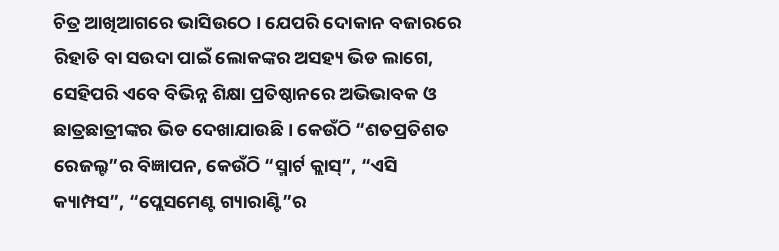ଚିତ୍ର ଆଖିଆଗରେ ଭାସିଉଠେ । ଯେପରି ଦୋକାନ ବଜାରରେ ରିହାତି ବା ସଉଦା ପାଇଁ ଲୋକଙ୍କର ଅସହ୍ୟ ଭିଡ ଲାଗେ, ସେହିପରି ଏବେ ବିଭିନ୍ନ ଶିକ୍ଷା ପ୍ରତିଷ୍ଠାନରେ ଅଭିଭାବକ ଓ ଛାତ୍ରଛାତ୍ରୀଙ୍କର ଭିଡ ଦେଖାଯାଉଛି । କେଉଁଠି “ଶତପ୍ରତିଶତ ରେଜଲ୍ଟ”ର ବିଜ୍ଞାପନ, କେଉଁଠି “ସ୍ମାର୍ଟ କ୍ଲାସ୍”, “ଏସି କ୍ୟାମ୍ପସ”, “ପ୍ଲେସମେଣ୍ଟ ଗ୍ୟାରାଣ୍ଟି”ର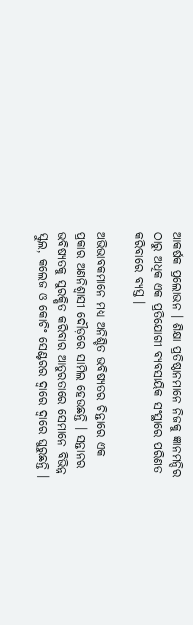ଆକର୍ଷକ ପ୍ରଲୋଭନ । ଶିକ୍ଷା ପ୍ରତିଷ୍ଠାନମାନେ ନିଜକୁ ଜ୍ଞାନମନ୍ଦିର ଠାରୁ ଅଧିକ ଏକ ପ୍ରତିଯୋଗୀ ବ୍ୟବସାୟିକ ସଂସ୍ଥାରେ ପରିଣତ କରିବାରେ ବ୍ୟସ୍ତ ।

ଅଭିଭାବକମାନେ ମଧ୍ୟ ଅନିଶ୍ଚିତ ଭବିଷ୍ୟତର ଚିନ୍ତାରେ ଏକ ପ୍ରକାର ଅଣନିଶ୍ୱାସୀ ଦୌଡ଼ରେ ସାମିଲ ହେଉଛନ୍ତି । ସନ୍ତାନର ଭବିଷ୍ୟତକୁ ସୁରକ୍ଷିତ କରିବାର ଆତୁରତାରେ ସେମାନେ ବିଭିନ୍ନ ସ୍କୁଲ, କଲେଜ ଓ କୋଚିଂ ସେଣ୍ଟରର ଦ୍ୱାରେ ଦ୍ୱାରେ ଘୁରୁଛନ୍ତି ।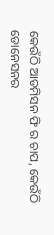କେଉଁଠି ଆଡମିସନ ଫି ର ଚାପ, କେଉଁଠି ଡୋନେସନର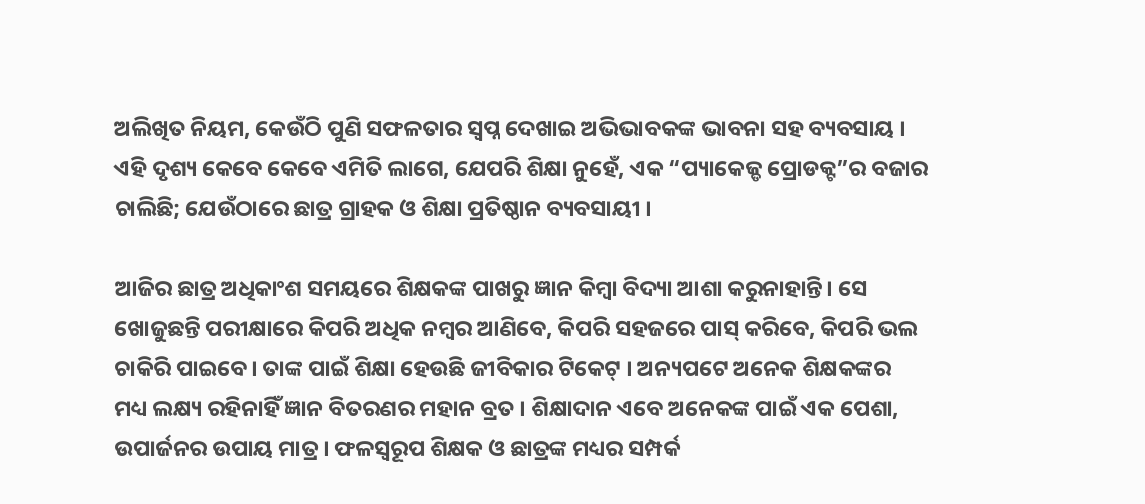ଅଲିଖିତ ନିୟମ, କେଉଁଠି ପୁଣି ସଫଳତାର ସ୍ୱପ୍ନ ଦେଖାଇ ଅଭିଭାବକଙ୍କ ଭାବନା ସହ ବ୍ୟବସାୟ । ଏହି ଦୃଶ୍ୟ କେବେ କେବେ ଏମିତି ଲାଗେ, ଯେପରି ଶିକ୍ଷା ନୁହେଁ, ଏକ “ପ୍ୟାକେଜ୍ଡ ପ୍ରୋଡକ୍ଟ”ର ବଜାର ଚାଲିଛି; ଯେଉଁଠାରେ ଛାତ୍ର ଗ୍ରାହକ ଓ ଶିକ୍ଷା ପ୍ରତିଷ୍ଠାନ ବ୍ୟବସାୟୀ ।

ଆଜିର ଛାତ୍ର ଅଧିକାଂଶ ସମୟରେ ଶିକ୍ଷକଙ୍କ ପାଖରୁ ଜ୍ଞାନ କିମ୍ବା ବିଦ୍ୟା ଆଶା କରୁନାହାନ୍ତି। ସେ ଖୋଜୁଛନ୍ତି ପରୀକ୍ଷାରେ କିପରି ଅଧିକ ନମ୍ବର ଆଣିବେ, କିପରି ସହଜରେ ପାସ୍ କରିବେ, କିପରି ଭଲ ଚାକିରି ପାଇବେ। ତାଙ୍କ ପାଇଁ ଶିକ୍ଷା ହେଉଛି ଜୀବିକାର ଟିକେଟ୍ । ଅନ୍ୟପଟେ ଅନେକ ଶିକ୍ଷକଙ୍କର ମଧ୍ୟ ଲକ୍ଷ୍ୟ ରହିନାହିଁ ଜ୍ଞାନ ବିତରଣର ମହାନ ବ୍ରତ । ଶିକ୍ଷାଦାନ ଏବେ ଅନେକଙ୍କ ପାଇଁ ଏକ ପେଶା, ଉପାର୍ଜନର ଉପାୟ ମାତ୍ର । ଫଳସ୍ୱରୂପ ଶିକ୍ଷକ ଓ ଛାତ୍ରଙ୍କ ମଧ୍ୟର ସମ୍ପର୍କ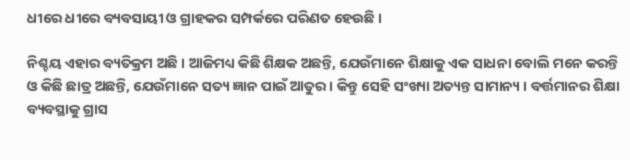ଧୀରେ ଧୀରେ ବ୍ୟବସାୟୀ ଓ ଗ୍ରାହକର ସମ୍ପର୍କରେ ପରିଣତ ହେଉଛି ।

ନିଶ୍ଚୟ ଏହାର ବ୍ୟତିକ୍ରମ ଅଛି । ଆଜିମଧ୍ୟ କିଛି ଶିକ୍ଷକ ଅଛନ୍ତି, ଯେଉଁମାନେ ଶିକ୍ଷାକୁ ଏକ ସାଧନା ବୋଲି ମନେ କରନ୍ତି ଓ କିଛି ଛାତ୍ର ଅଛନ୍ତି, ଯେଉଁମାନେ ସତ୍ୟ ଜ୍ଞାନ ପାଇଁ ଆତୁର । କିନ୍ତୁ ସେହି ସଂଖ୍ୟା ଅତ୍ୟନ୍ତ ସାମାନ୍ୟ । ବର୍ତ୍ତମାନର ଶିକ୍ଷା ବ୍ୟବସ୍ଥାକୁ ଗ୍ରାସ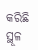କରିଛି ସ୍ଥୂଳ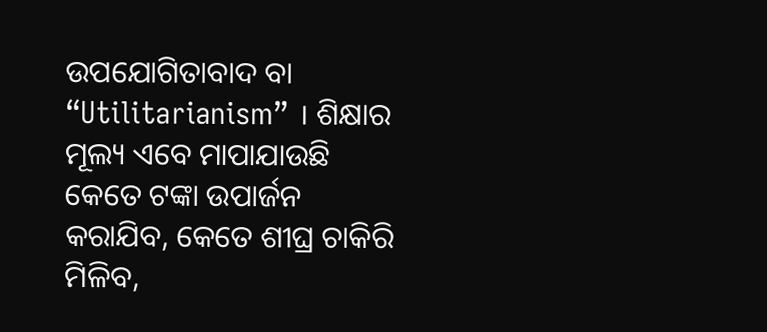ଉପଯୋଗିତାବାଦ ବା “Utilitarianism” । ଶିକ୍ଷାର ମୂଲ୍ୟ ଏବେ ମାପାଯାଉଛି କେତେ ଟଙ୍କା ଉପାର୍ଜନ କରାଯିବ, କେତେ ଶୀଘ୍ର ଚାକିରି ମିଳିବ,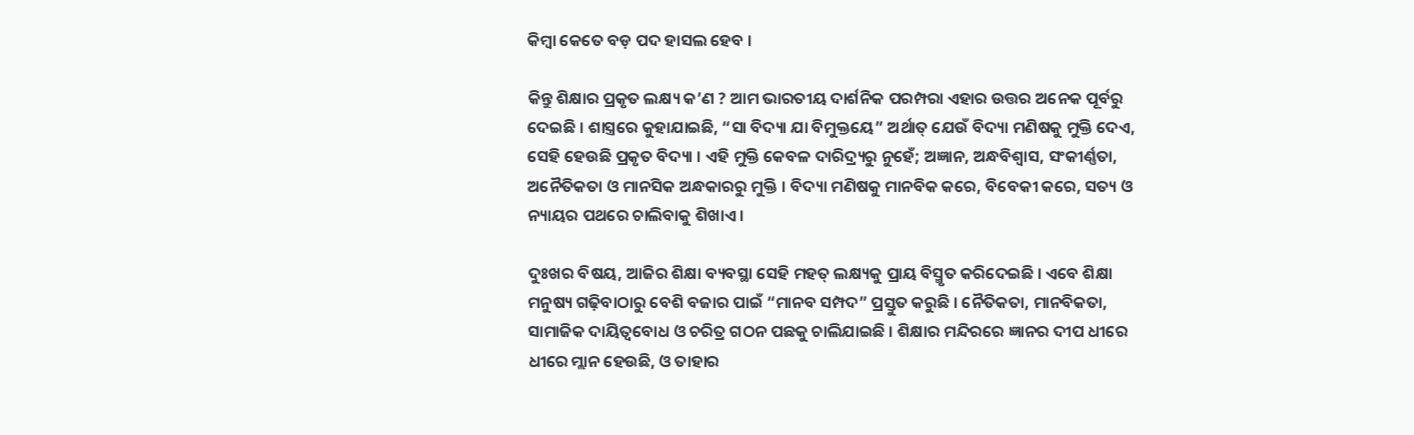କିମ୍ବା କେତେ ବଡ଼ ପଦ ହାସଲ ହେବ ।

କିନ୍ତୁ ଶିକ୍ଷାର ପ୍ରକୃତ ଲକ୍ଷ୍ୟ କ’ଣ ? ଆମ ଭାରତୀୟ ଦାର୍ଶନିକ ପରମ୍ପରା ଏହାର ଉତ୍ତର ଅନେକ ପୂର୍ବରୁ ଦେଇଛି । ଶାସ୍ତ୍ରରେ କୁହାଯାଇଛି, “ସା ବିଦ୍ୟା ଯା ବିମୁକ୍ତୟେ” ଅର୍ଥାତ୍ ଯେଉଁ ବିଦ୍ୟା ମଣିଷକୁ ମୁକ୍ତି ଦେଏ, ସେହି ହେଉଛି ପ୍ରକୃତ ବିଦ୍ୟା । ଏହି ମୁକ୍ତି କେବଳ ଦାରିଦ୍ର୍ୟରୁ ନୁହେଁ; ଅଜ୍ଞାନ, ଅନ୍ଧବିଶ୍ୱାସ, ସଂକୀର୍ଣ୍ଣତା, ଅନୈତିକତା ଓ ମାନସିକ ଅନ୍ଧକାରରୁ ମୁକ୍ତି । ବିଦ୍ୟା ମଣିଷକୁ ମାନବିକ କରେ, ବିବେକୀ କରେ, ସତ୍ୟ ଓ ନ୍ୟାୟର ପଥରେ ଚାଲିବାକୁ ଶିଖାଏ ।

ଦୁଃଖର ବିଷୟ, ଆଜିର ଶିକ୍ଷା ବ୍ୟବସ୍ଥା ସେହି ମହତ୍ ଲକ୍ଷ୍ୟକୁ ପ୍ରାୟ ବିସ୍ମୃତ କରିଦେଇଛି । ଏବେ ଶିକ୍ଷା ମନୁଷ୍ୟ ଗଢ଼ିବାଠାରୁ ବେଶି ବଜାର ପାଇଁ “ମାନବ ସମ୍ପଦ” ପ୍ରସ୍ତୁତ କରୁଛି । ନୈତିକତା, ମାନବିକତା, ସାମାଜିକ ଦାୟିତ୍ୱବୋଧ ଓ ଚରିତ୍ର ଗଠନ ପଛକୁ ଚାଲିଯାଇଛି । ଶିକ୍ଷାର ମନ୍ଦିରରେ ଜ୍ଞାନର ଦୀପ ଧୀରେ ଧୀରେ ମ୍ଲାନ ହେଉଛି, ଓ ତାହାର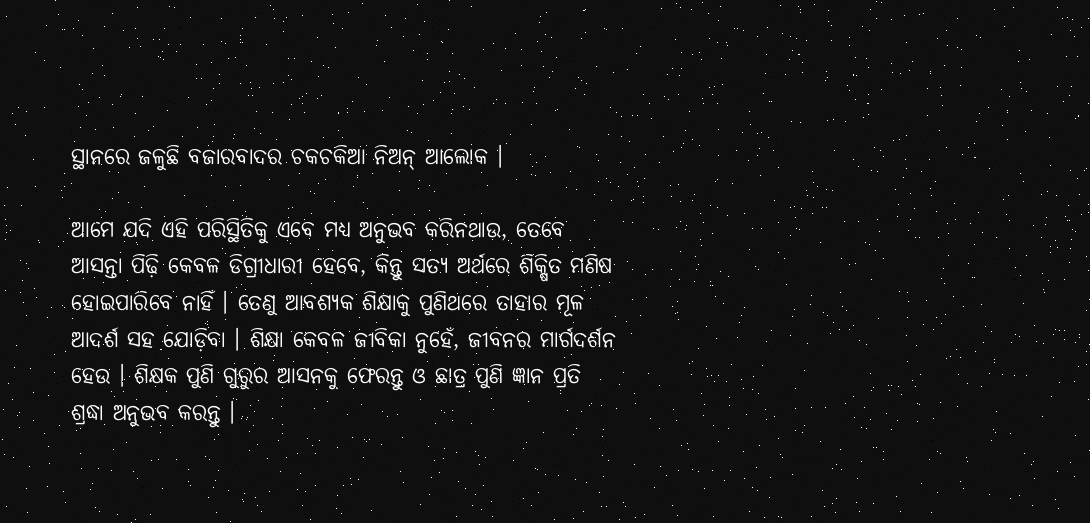ସ୍ଥାନରେ ଜଳୁଛି ବଜାରବାଦର ଚକଚକିଆ ନିଅନ୍ ଆଲୋକ ।

ଆମେ ଯଦି ଏହି ପରିସ୍ଥିତିକୁ ଏବେ ମଧ୍ୟ ଅନୁଭବ କରିନଥାଉ, ତେବେ ଆସନ୍ତା ପିଢ଼ି କେବଳ ଡିଗ୍ରୀଧାରୀ ହେବେ, କିନ୍ତୁ ସତ୍ୟ ଅର୍ଥରେ ଶିକ୍ଷିତ ମଣିଷ ହୋଇପାରିବେ ନାହିଁ । ତେଣୁ ଆବଶ୍ୟକ ଶିକ୍ଷାକୁ ପୁଣିଥରେ ତାହାର ମୂଳ ଆଦର୍ଶ ସହ ଯୋଡ଼ିବା । ଶିକ୍ଷା କେବଳ ଜୀବିକା ନୁହେଁ, ଜୀବନର ମାର୍ଗଦର୍ଶନ ହେଉ । ଶିକ୍ଷକ ପୁଣି ଗୁରୁର ଆସନକୁ ଫେରନ୍ତୁ ଓ ଛାତ୍ର ପୁଣି ଜ୍ଞାନ ପ୍ରତି ଶ୍ରଦ୍ଧା ଅନୁଭବ କରନ୍ତୁ ।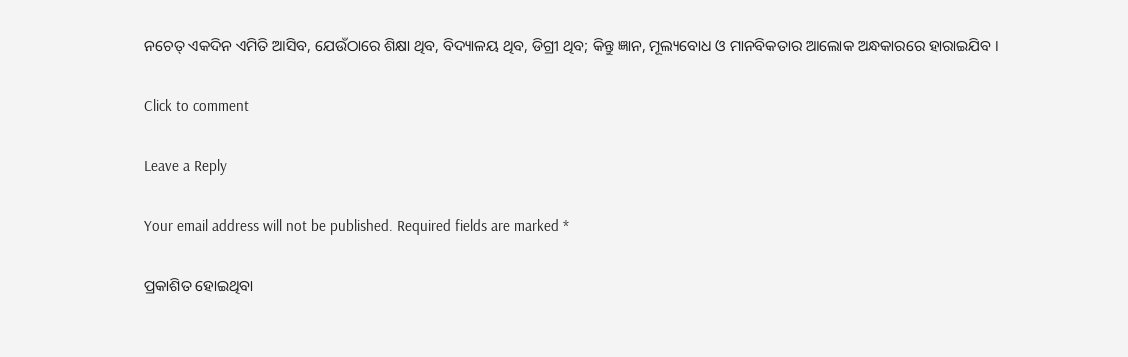ନଚେତ୍ ଏକଦିନ ଏମିତି ଆସିବ, ଯେଉଁଠାରେ ଶିକ୍ଷା ଥିବ, ବିଦ୍ୟାଳୟ ଥିବ, ଡିଗ୍ରୀ ଥିବ; କିନ୍ତୁ ଜ୍ଞାନ, ମୂଲ୍ୟବୋଧ ଓ ମାନବିକତାର ଆଲୋକ ଅନ୍ଧକାରରେ ହାରାଇଯିବ ।

Click to comment

Leave a Reply

Your email address will not be published. Required fields are marked *

ପ୍ରକାଶିତ ହୋଇଥିବା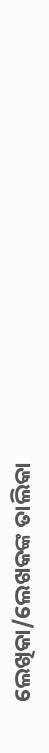ଲେଖିକା/ଲେଖକଙ୍କ ତାଲିକା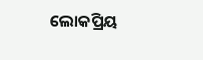ଲୋକପ୍ରିୟ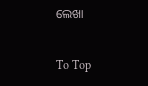ଲେଖା

To Top